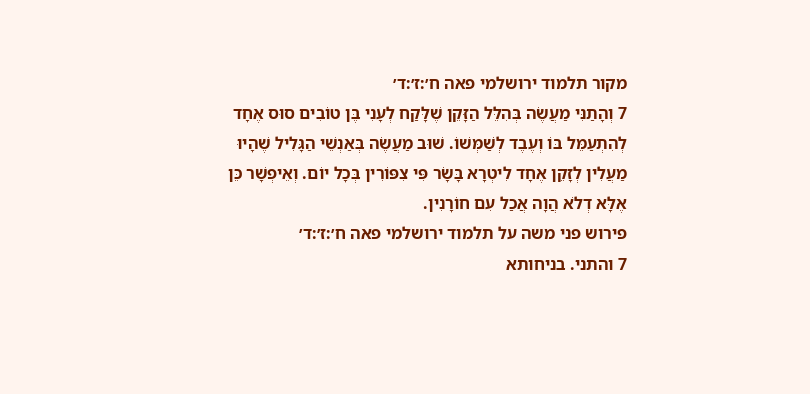מקור תלמוד ירושלמי פאה ח׳:ז׳:ד׳
7 וְהָתַנִּי מַעֲשֶׂה בְּהִלֵּל הַזָּקֵן שֶׁלָּקַח לְעָנִי בֶּן טוֹבִים סוּס אֶחָד לְהִתְעַמֵּל בּוֹ וְעֶבֶד לְשַׁמְּשׁוֹ. שׁוּב מַעֲשֶׂה בְּאַנְשֵׁי הַגָּלִיל שֶׁהָיוּ מַעֲלִין לְזָקֵן אֶחָד לִיטְרָא בָּשָׂר פִּי צִפּוֹרִין בְּכָל יוֹם. וְאֵיפְשָׁר כֵּן אֶלָּא דְלֹא הֲוָה אֲכַל עִם חוֹרָנִין.
פירוש פני משה על תלמוד ירושלמי פאה ח׳:ז׳:ד׳
7 והתני. בניחותא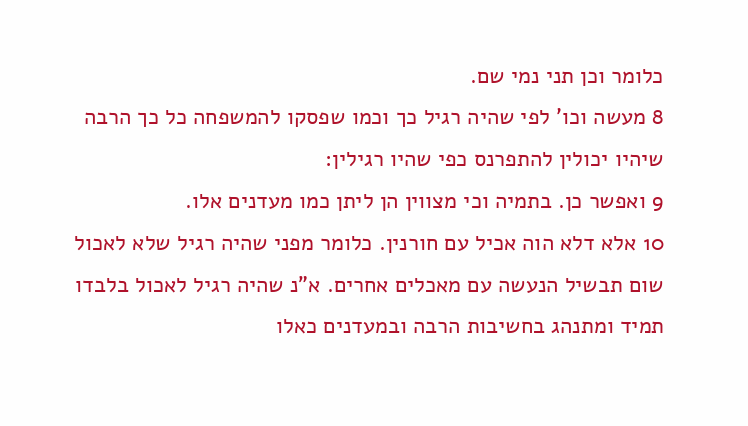כלומר וכן תני נמי שם.
8 מעשה וכו' לפי שהיה רגיל כך וכמו שפסקו להמשפחה כל כך הרבה שיהיו יכולין להתפרנס כפי שהיו רגילין:
9 ואפשר כן. בתמיה וכי מצווין הן ליתן כמו מעדנים אלו.
10 אלא דלא הוה אכיל עם חורנין. כלומר מפני שהיה רגיל שלא לאכול שום תבשיל הנעשה עם מאכלים אחרים. א"נ שהיה רגיל לאכול בלבדו תמיד ומתנהג בחשיבות הרבה ובמעדנים כאלו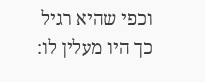וכפי שהיא רגיל כך היו מעלין לו: